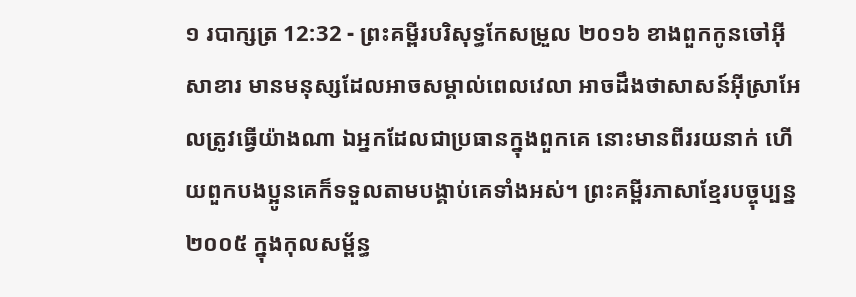១ របាក្សត្រ 12:32 - ព្រះគម្ពីរបរិសុទ្ធកែសម្រួល ២០១៦ ខាងពួកកូនចៅអ៊ីសាខារ មានមនុស្សដែលអាចសម្គាល់ពេលវេលា អាចដឹងថាសាសន៍អ៊ីស្រាអែលត្រូវធ្វើយ៉ាងណា ឯអ្នកដែលជាប្រធានក្នុងពួកគេ នោះមានពីររយនាក់ ហើយពួកបងប្អូនគេក៏ទទួលតាមបង្គាប់គេទាំងអស់។ ព្រះគម្ពីរភាសាខ្មែរបច្ចុប្បន្ន ២០០៥ ក្នុងកុលសម្ព័ន្ធ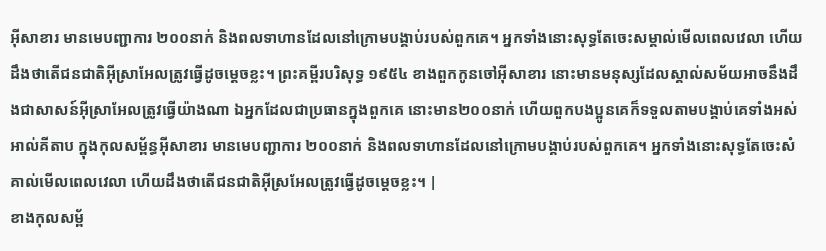អ៊ីសាខារ មានមេបញ្ជាការ ២០០នាក់ និងពលទាហានដែលនៅក្រោមបង្គាប់របស់ពួកគេ។ អ្នកទាំងនោះសុទ្ធតែចេះសម្គាល់មើលពេលវេលា ហើយដឹងថាតើជនជាតិអ៊ីស្រាអែលត្រូវធ្វើដូចម្ដេចខ្លះ។ ព្រះគម្ពីរបរិសុទ្ធ ១៩៥៤ ខាងពួកកូនចៅអ៊ីសាខារ នោះមានមនុស្សដែលស្គាល់សម័យអាចនឹងដឹងជាសាសន៍អ៊ីស្រាអែលត្រូវធ្វើយ៉ាងណា ឯអ្នកដែលជាប្រធានក្នុងពួកគេ នោះមាន២០០នាក់ ហើយពួកបងប្អូនគេក៏ទទួលតាមបង្គាប់គេទាំងអស់ អាល់គីតាប ក្នុងកុលសម្ព័ន្ធអ៊ីសាខារ មានមេបញ្ជាការ ២០០នាក់ និងពលទាហានដែលនៅក្រោមបង្គាប់របស់ពួកគេ។ អ្នកទាំងនោះសុទ្ធតែចេះសំគាល់មើលពេលវេលា ហើយដឹងថាតើជនជាតិអ៊ីស្រអែលត្រូវធ្វើដូចម្តេចខ្លះ។ |
ខាងកុលសម្ព័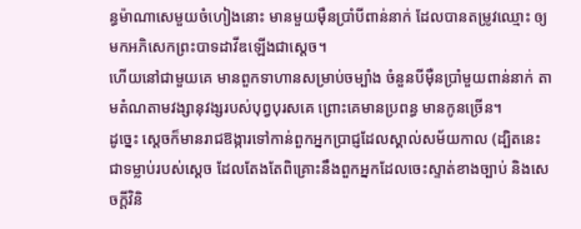ន្ធម៉ាណាសេមួយចំហៀងនោះ មានមួយម៉ឺនប្រាំបីពាន់នាក់ ដែលបានតម្រូវឈ្មោះ ឲ្យមកអភិសេកព្រះបាទដាវីឌឡើងជាស្តេច។
ហើយនៅជាមួយគេ មានពួកទាហានសម្រាប់ចម្បាំង ចំនួនបីម៉ឺនប្រាំមួយពាន់នាក់ តាមតំណតាមវង្សានុវង្សរបស់បុព្វបុរសគេ ព្រោះគេមានប្រពន្ធ មានកូនច្រើន។
ដូច្នេះ ស្ដេចក៏មានរាជឱង្ការទៅកាន់ពួកអ្នកប្រាជ្ញដែលស្គាល់សម័យកាល (ដ្បិតនេះជាទម្លាប់របស់ស្ដេច ដែលតែងតែពិគ្រោះនឹងពួកអ្នកដែលចេះស្ទាត់ខាងច្បាប់ និងសេចក្ដីវិនិ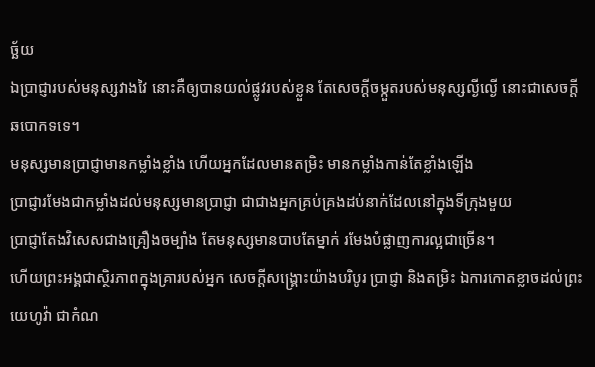ច្ឆ័យ
ឯប្រាជ្ញារបស់មនុស្សវាងវៃ នោះគឺឲ្យបានយល់ផ្លូវរបស់ខ្លួន តែសេចក្ដីចម្កួតរបស់មនុស្សល្ងីល្ងើ នោះជាសេចក្ដីឆបោកទទេ។
មនុស្សមានប្រាជ្ញាមានកម្លាំងខ្លាំង ហើយអ្នកដែលមានតម្រិះ មានកម្លាំងកាន់តែខ្លាំងឡើង
ប្រាជ្ញារមែងជាកម្លាំងដល់មនុស្សមានប្រាជ្ញា ជាជាងអ្នកគ្រប់គ្រងដប់នាក់ដែលនៅក្នុងទីក្រុងមួយ
ប្រាជ្ញាតែងវិសេសជាងគ្រឿងចម្បាំង តែមនុស្សមានបាបតែម្នាក់ រមែងបំផ្លាញការល្អជាច្រើន។
ហើយព្រះអង្គជាស្ថិរភាពក្នុងគ្រារបស់អ្នក សេចក្ដីសង្គ្រោះយ៉ាងបរិបូរ ប្រាជ្ញា និងតម្រិះ ឯការកោតខ្លាចដល់ព្រះយេហូវ៉ា ជាកំណ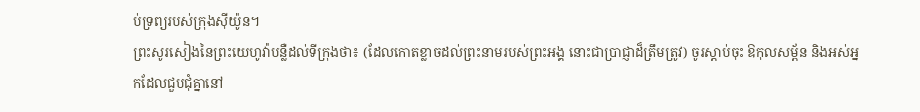ប់ទ្រព្យរបស់ក្រុងស៊ីយ៉ូន។
ព្រះសូរសៀងនៃព្រះយេហូវ៉ាបន្លឺដល់ទីក្រុងថា៖ (ដែលកោតខ្លាចដល់ព្រះនាមរបស់ព្រះអង្គ នោះជាប្រាជ្ញាដ៏ត្រឹមត្រូវ) ចូរស្តាប់ចុះ ឱកុលសម្ព័ន និងអស់អ្នកដែលជួបជុំគ្នានៅ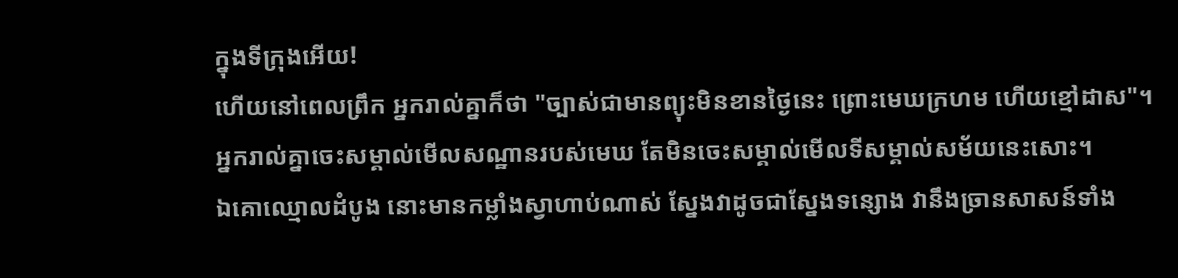ក្នុងទីក្រុងអើយ!
ហើយនៅពេលព្រឹក អ្នករាល់គ្នាក៏ថា "ច្បាស់ជាមានព្យុះមិនខានថ្ងៃនេះ ព្រោះមេឃក្រហម ហើយខ្មៅដាស"។ អ្នករាល់គ្នាចេះសម្គាល់មើលសណ្ឋានរបស់មេឃ តែមិនចេះសម្គាល់មើលទីសម្គាល់សម័យនេះសោះ។
ឯគោឈ្មោលដំបូង នោះមានកម្លាំងស្វាហាប់ណាស់ ស្នែងវាដូចជាស្នែងទន្សោង វានឹងច្រានសាសន៍ទាំង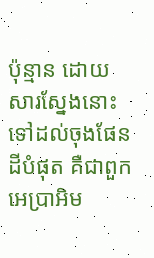ប៉ុន្មាន ដោយសារស្នែងនោះ ទៅដល់ចុងផែនដីបំផុត គឺជាពួកអេប្រាអិម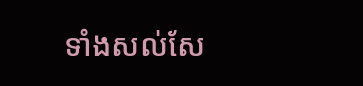ទាំងសល់សែ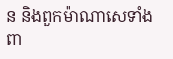ន និងពួកម៉ាណាសេទាំងពា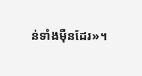ន់ទាំងម៉ឺនដែរ»។